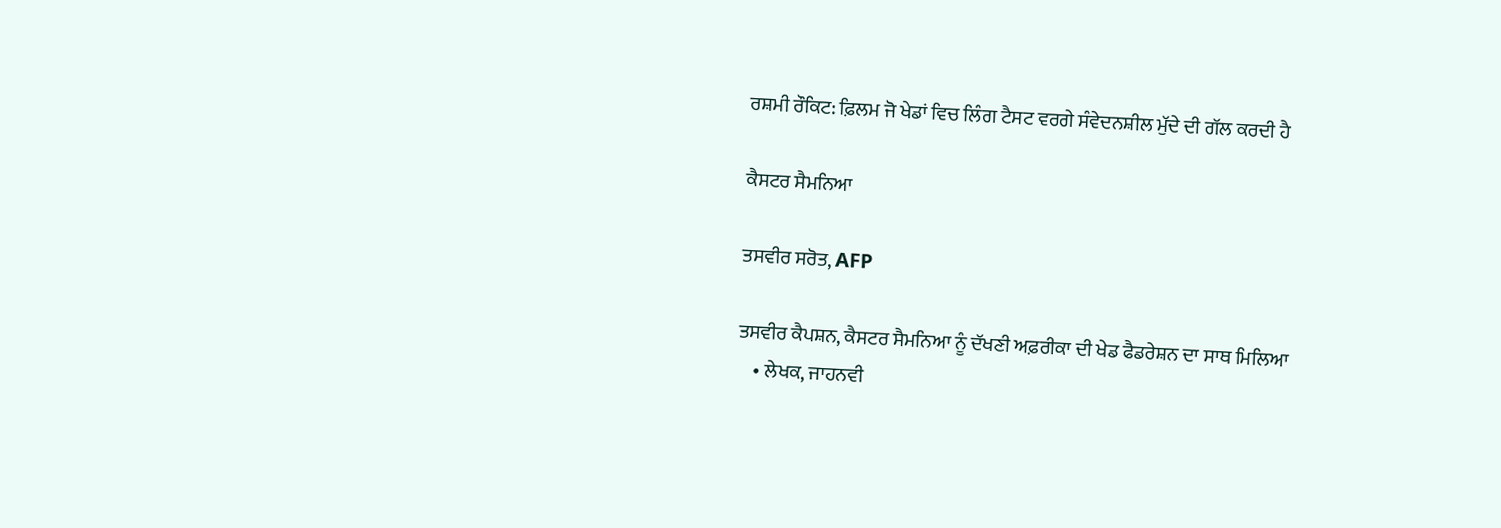ਰਸ਼ਮੀ ਰੌਕਿਟ: ਫ਼ਿਲਮ ਜੋ ਖੇਡਾਂ ਵਿਚ ਲਿੰਗ ਟੈਸਟ ਵਰਗੇ ਸੰਵੇਦਨਸ਼ੀਲ ਮੁੱਦੇ ਦੀ ਗੱਲ ਕਰਦੀ ਹੈ

ਕੈਸਟਰ ਸੈਮਨਿਆ

ਤਸਵੀਰ ਸਰੋਤ, AFP

ਤਸਵੀਰ ਕੈਪਸ਼ਨ, ਕੈਸਟਰ ਸੈਮਨਿਆ ਨੂੰ ਦੱਖਣੀ ਅਫ਼ਰੀਕਾ ਦੀ ਖੇਡ ਫੈਡਰੇਸ਼ਨ ਦਾ ਸਾਥ ਮਿਲਿਆ
    • ਲੇਖਕ, ਜਾਹਨਵੀ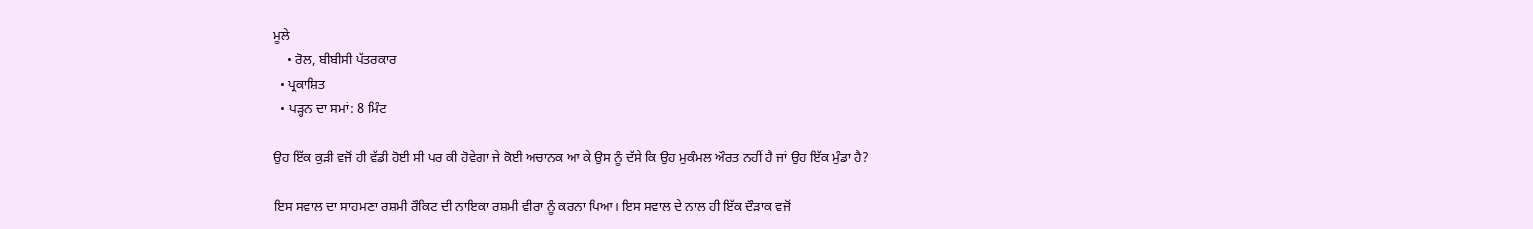ਮੂਲੇ
    • ਰੋਲ, ਬੀਬੀਸੀ ਪੱਤਰਕਾਰ
  • ਪ੍ਰਕਾਸ਼ਿਤ
  • ਪੜ੍ਹਨ ਦਾ ਸਮਾਂ: 8 ਮਿੰਟ

ਉਹ ਇੱਕ ਕੁੜੀ ਵਜੋਂ ਹੀ ਵੱਡੀ ਹੋਈ ਸੀ ਪਰ ਕੀ ਹੋਵੇਗਾ ਜੇ ਕੋਈ ਅਚਾਨਕ ਆ ਕੇ ਉਸ ਨੂੰ ਦੱਸੇ ਕਿ ਉਹ ਮੁਕੰਮਲ ਔਰਤ ਨਹੀਂ ਹੈ ਜਾਂ ਉਹ ਇੱਕ ਮੁੰਡਾ ਹੈ?

ਇਸ ਸਵਾਲ ਦਾ ਸਾਹਮਣਾ ਰਸ਼ਮੀ ਰੌਕਿਟ ਦੀ ਨਾਇਕਾ ਰਸ਼ਮੀ ਵੀਰਾ ਨੂੰ ਕਰਨਾ ਪਿਆ। ਇਸ ਸਵਾਲ ਦੇ ਨਾਲ ਹੀ ਇੱਕ ਦੌੜਾਕ ਵਜੋਂ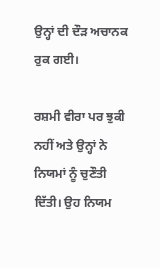ਉਨ੍ਹਾਂ ਦੀ ਦੌੜ ਅਚਾਨਕ ਰੁਕ ਗਈ।

ਰਸ਼ਮੀ ਵੀਰਾ ਪਰ ਝੁਕੀ ਨਹੀਂ ਅਤੇ ਉਨ੍ਹਾਂ ਨੇ ਨਿਯਮਾਂ ਨੂੰ ਚੁਣੌਤੀ ਦਿੱਤੀ। ਉਹ ਨਿਯਮ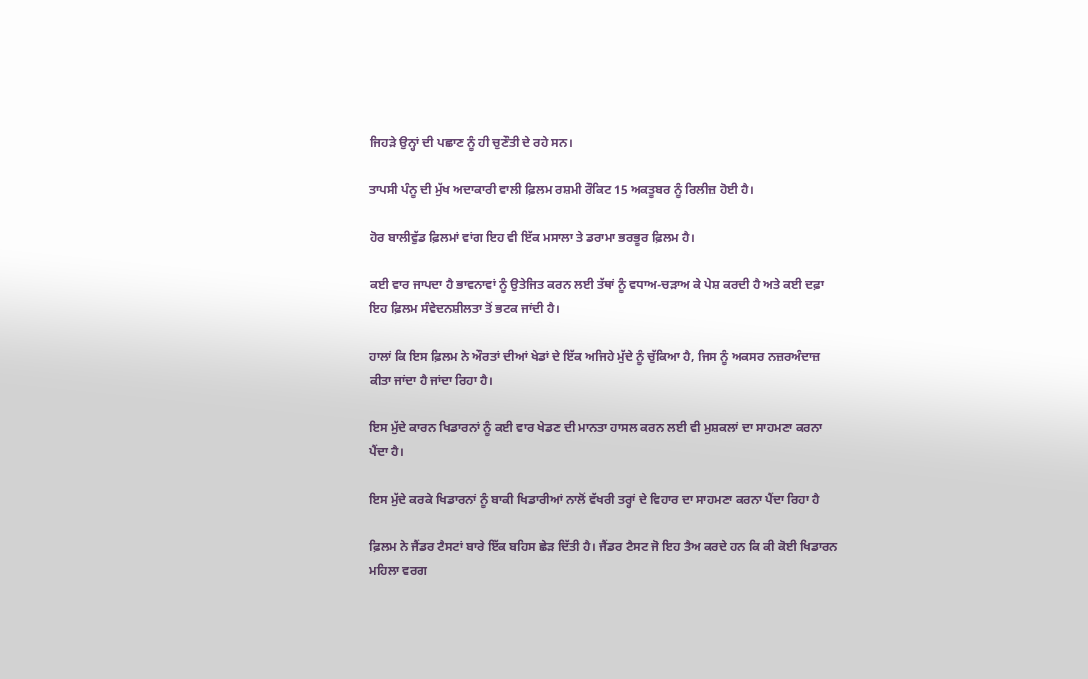ਜਿਹੜੇ ਉਨ੍ਹਾਂ ਦੀ ਪਛਾਣ ਨੂੰ ਹੀ ਚੁਣੌਤੀ ਦੇ ਰਹੇ ਸਨ।

ਤਾਪਸੀ ਪੰਨੂ ਦੀ ਮੁੱਖ ਅਦਾਕਾਰੀ ਵਾਲੀ ਫ਼ਿਲਮ ਰਸ਼ਮੀ ਰੌਕਿਟ 15 ਅਕਤੂਬਰ ਨੂੰ ਰਿਲੀਜ਼ ਹੋਈ ਹੈ।

ਹੋਰ ਬਾਲੀਵੁੱਡ ਫ਼ਿਲਮਾਂ ਵਾਂਗ ਇਹ ਵੀ ਇੱਕ ਮਸਾਲਾ ਤੇ ਡਰਾਮਾ ਭਰਭੂਰ ਫ਼ਿਲਮ ਹੈ।

ਕਈ ਵਾਰ ਜਾਪਦਾ ਹੈ ਭਾਵਨਾਵਾਂ ਨੂੰ ਉਤੇਜਿਤ ਕਰਨ ਲਈ ਤੱਥਾਂ ਨੂੰ ਵਧਾਅ-ਚੜਾਅ ਕੇ ਪੇਸ਼ ਕਰਦੀ ਹੈ ਅਤੇ ਕਈ ਦਫ਼ਾ ਇਹ ਫ਼ਿਲਮ ਸੰਵੇਦਨਸ਼ੀਲਤਾ ਤੋਂ ਭਟਕ ਜਾਂਦੀ ਹੈ।

ਹਾਲਾਂ ਕਿ ਇਸ ਫ਼ਿਲਮ ਨੇ ਔਰਤਾਂ ਦੀਆਂ ਖੇਡਾਂ ਦੇ ਇੱਕ ਅਜਿਹੇ ਮੁੱਦੇ ਨੂੰ ਚੁੱਕਿਆ ਹੈ, ਜਿਸ ਨੂੰ ਅਕਸਰ ਨਜ਼ਰਅੰਦਾਜ਼ ਕੀਤਾ ਜਾਂਦਾ ਹੈ ਜਾਂਦਾ ਰਿਹਾ ਹੈ।

ਇਸ ਮੁੱਦੇ ਕਾਰਨ ਖਿਡਾਰਨਾਂ ਨੂੰ ਕਈ ਵਾਰ ਖੇਡਣ ਦੀ ਮਾਨਤਾ ਹਾਸਲ ਕਰਨ ਲਈ ਵੀ ਮੁਸ਼ਕਲਾਂ ਦਾ ਸਾਹਮਣਾ ਕਰਨਾ ਪੈਂਦਾ ਹੈ।

ਇਸ ਮੁੱਦੇ ਕਰਕੇ ਖਿਡਾਰਨਾਂ ਨੂੰ ਬਾਕੀ ਖਿਡਾਰੀਆਂ ਨਾਲੋਂ ਵੱਖਰੀ ਤਰ੍ਹਾਂ ਦੇ ਵਿਹਾਰ ਦਾ ਸਾਹਮਣਾ ਕਰਨਾ ਪੈਂਦਾ ਰਿਹਾ ਹੈ

ਫ਼ਿਲਮ ਨੇ ਜੈਂਡਰ ਟੈਸਟਾਂ ਬਾਰੇ ਇੱਕ ਬਹਿਸ ਛੇੜ ਦਿੱਤੀ ਹੈ। ਜੈਂਡਰ ਟੈਸਟ ਜੋ ਇਹ ਤੈਅ ਕਰਦੇ ਹਨ ਕਿ ਕੀ ਕੋਈ ਖਿਡਾਰਨ ਮਹਿਲਾ ਵਰਗ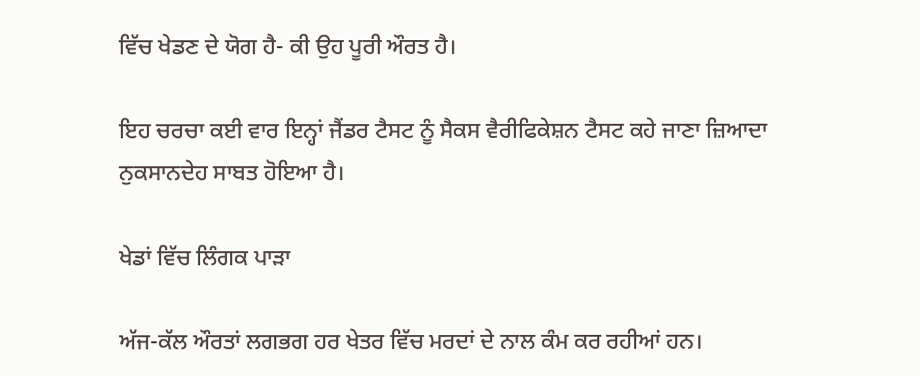ਵਿੱਚ ਖੇਡਣ ਦੇ ਯੋਗ ਹੈ- ਕੀ ਉਹ ਪੂਰੀ ਔਰਤ ਹੈ।

ਇਹ ਚਰਚਾ ਕਈ ਵਾਰ ਇਨ੍ਹਾਂ ਜੈਂਡਰ ਟੈਸਟ ਨੂੰ ਸੈਕਸ ਵੈਰੀਫਿਕੇਸ਼ਨ ਟੈਸਟ ਕਹੇ ਜਾਣਾ ਜ਼ਿਆਦਾ ਨੁਕਸਾਨਦੇਹ ਸਾਬਤ ਹੋਇਆ ਹੈ।

ਖੇਡਾਂ ਵਿੱਚ ਲਿੰਗਕ ਪਾੜਾ

ਅੱਜ-ਕੱਲ ਔਰਤਾਂ ਲਗਭਗ ਹਰ ਖੇਤਰ ਵਿੱਚ ਮਰਦਾਂ ਦੇ ਨਾਲ ਕੰਮ ਕਰ ਰਹੀਆਂ ਹਨ।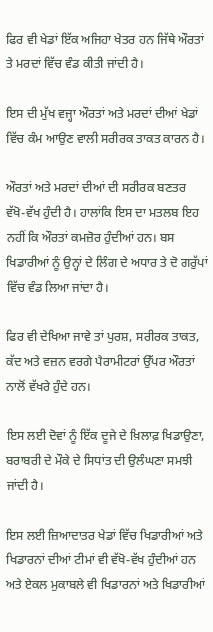ਫਿਰ ਵੀ ਖੇਡਾਂ ਇੱਕ ਅਜਿਹਾ ਖੇਤਰ ਹਨ ਜਿੱਥੇ ਔਰਤਾਂ ਤੇ ਮਰਦਾਂ ਵਿੱਚ ਵੰਡ ਕੀਤੀ ਜਾਂਦੀ ਹੈ।

ਇਸ ਦੀ ਮੁੱਖ ਵਜ੍ਹਾ ਔਰਤਾਂ ਅਤੇ ਮਰਦਾਂ ਦੀਆਂ ਖੇਡਾਂ ਵਿੱਚ ਕੰਮ ਆਉਣ ਵਾਲੀ ਸਰੀਰਕ ਤਾਕਤ ਕਾਰਨ ਹੈ।

ਔਰਤਾਂ ਅਤੇ ਮਰਦਾਂ ਦੀਆਂ ਦੀ ਸਰੀਰਕ ਬਣਤਰ ਵੱਖੋ-ਵੱਖ ਹੁੰਦੀ ਹੈ। ਹਾਲਾਂਕਿ ਇਸ ਦਾ ਮਤਲਬ ਇਹ ਨਹੀਂ ਕਿ ਔਰਤਾਂ ਕਮਜ਼ੋਰ ਹੁੰਦੀਆਂ ਹਨ। ਬਸ ਖਿਡਾਰੀਆਂ ਨੂੰ ਉਨ੍ਹਾਂ ਦੇ ਲਿੰਗ ਦੇ ਅਧਾਰ ਤੇ ਦੋ ਗਰੁੱਪਾਂ ਵਿੱਚ ਵੰਡ ਲਿਆ ਜਾਂਦਾ ਹੈ।

ਫਿਰ ਵੀ ਦੇਖਿਆ ਜਾਵੇ ਤਾਂ ਪੁਰਸ਼, ਸਰੀਰਕ ਤਾਕਤ, ਕੱਦ ਅਤੇ ਵਜ਼ਨ ਵਰਗੇ ਪੈਰਾਮੀਟਰਾਂ ਉੱਪਰ ਔਰਤਾਂ ਨਾਲੋਂ ਵੱਖਰੇ ਹੁੰਦੇ ਹਨ।

ਇਸ ਲਈ ਦੋਵਾਂ ਨੂੰ ਇੱਕ ਦੂਜੇ ਦੇ ਖ਼ਿਲਾਫ਼ ਖਿਡਾਉਣਾ, ਬਰਾਬਰੀ ਦੇ ਮੌਕੇ ਦੇ ਸਿਧਾਂਤ ਦੀ ਉਲੰਘਣਾ ਸਮਝੀ ਜਾਂਦੀ ਹੈ।

ਇਸ ਲਈ ਜ਼ਿਆਦਾਤਰ ਖੇਡਾਂ ਵਿੱਚ ਖਿਡਾਰੀਆਂ ਅਤੇ ਖਿਡਾਰਨਾਂ ਦੀਆਂ ਟੀਮਾਂ ਵੀ ਵੱਖੋ-ਵੱਖ ਹੁੰਦੀਆਂ ਹਨ ਅਤੇ ਏਕਲ ਮੁਕਾਬਲੇ ਵੀ ਖਿਡਾਰਨਾਂ ਅਤੇ ਖਿਡਾਰੀਆਂ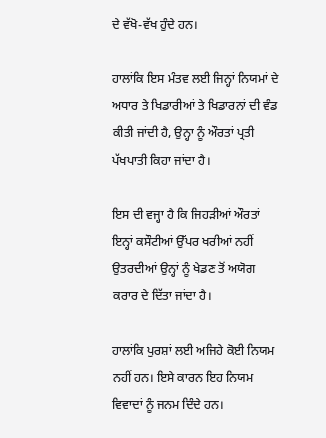ਦੇ ਵੱਖੋ-ਵੱਖ ਹੁੰਦੇ ਹਨ।

ਹਾਲਾਂਕਿ ਇਸ ਮੰਤਵ ਲਈ ਜਿਨ੍ਹਾਂ ਨਿਯਮਾਂ ਦੇ ਅਧਾਰ ਤੇ ਖਿਡਾਰੀਆਂ ਤੇ ਖਿਡਾਰਨਾਂ ਦੀ ਵੰਡ ਕੀਤੀ ਜਾਂਦੀ ਹੈ, ਉਨ੍ਹਾ ਨੂੰ ਔਰਤਾਂ ਪ੍ਰਤੀ ਪੱਖਪਾਤੀ ਕਿਹਾ ਜਾਂਦਾ ਹੈ।

ਇਸ ਦੀ ਵਜ੍ਹਾ ਹੈ ਕਿ ਜਿਹੜੀਆਂ ਔਰਤਾਂ ਇਨ੍ਹਾਂ ਕਸੌਟੀਆਂ ਉੱਪਰ ਖਰੀਆਂ ਨਹੀਂ ਉਤਰਦੀਆਂ ਉਨ੍ਹਾਂ ਨੂੰ ਖੇਡਣ ਤੋਂ ਅਯੋਗ ਕਰਾਰ ਦੇ ਦਿੱਤਾ ਜਾਂਦਾ ਹੈ।

ਹਾਲਾਂਕਿ ਪੁਰਸ਼ਾਂ ਲਈ ਅਜਿਹੇ ਕੋਈ ਨਿਯਮ ਨਹੀਂ ਹਨ। ਇਸੇ ਕਾਰਨ ਇਹ ਨਿਯਮ ਵਿਵਾਦਾਂ ਨੂੰ ਜਨਮ ਦਿੰਦੇ ਹਨ।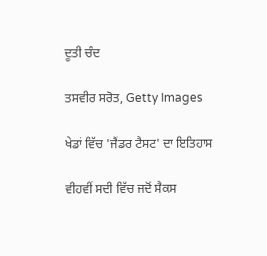ਦੂਤੀ ਚੰਦ

ਤਸਵੀਰ ਸਰੋਤ, Getty Images

ਖੇਡਾਂ ਵਿੱਚ 'ਜੈਂਡਰ ਟੈਸਟ' ਦਾ ਇਤਿਹਾਸ

ਵੀਹਵੀਂ ਸਦੀ ਵਿੱਚ ਜਦੋਂ ਸੈਕਸ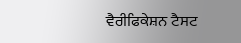ਵੈਰੀਫਿਕੇਸ਼ਨ ਟੈਸਟ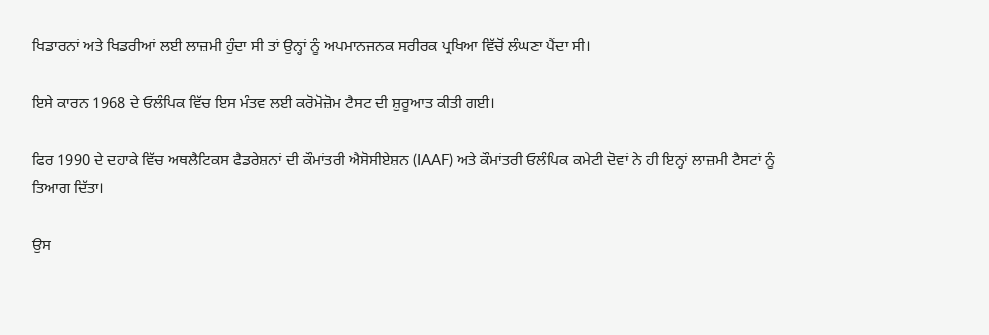ਖਿਡਾਰਨਾਂ ਅਤੇ ਖਿਡਰੀਆਂ ਲਈ ਲਾਜ਼ਮੀ ਹੁੰਦਾ ਸੀ ਤਾਂ ਉਨ੍ਹਾਂ ਨੂੰ ਅਪਮਾਨਜਨਕ ਸਰੀਰਕ ਪ੍ਰਖਿਆ ਵਿੱਚੋਂ ਲੰਘਣਾ ਪੈਂਦਾ ਸੀ।

ਇਸੇ ਕਾਰਨ 1968 ਦੇ ਓਲੰਪਿਕ ਵਿੱਚ ਇਸ ਮੰਤਵ ਲਈ ਕਰੋਮੋਜ਼ੋਮ ਟੈਸਟ ਦੀ ਸ਼ੁਰੂਆਤ ਕੀਤੀ ਗਈ।

ਫਿਰ 1990 ਦੇ ਦਹਾਕੇ ਵਿੱਚ ਅਥਲੈਟਿਕਸ ਫੈਡਰੇਸ਼ਨਾਂ ਦੀ ਕੌਮਾਂਤਰੀ ਐਸੋਸੀਏਸ਼ਨ (IAAF) ਅਤੇ ਕੌਮਾਂਤਰੀ ਓਲੰਪਿਕ ਕਮੇਟੀ ਦੋਵਾਂ ਨੇ ਹੀ ਇਨ੍ਹਾਂ ਲਾਜ਼ਮੀ ਟੈਸਟਾਂ ਨੂੰ ਤਿਆਗ ਦਿੱਤਾ।

ਉਸ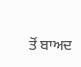ਤੋਂ ਬਾਅਦ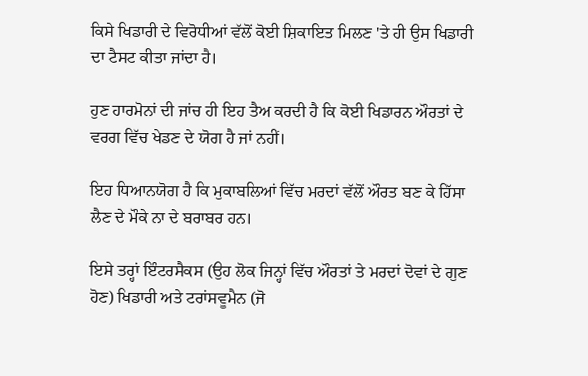ਕਿਸੇ ਖਿਡਾਰੀ ਦੇ ਵਿਰੋਧੀਆਂ ਵੱਲੋਂ ਕੋਈ ਸ਼ਿਕਾਇਤ ਮਿਲਣ 'ਤੇ ਹੀ ਉਸ ਖਿਡਾਰੀ ਦਾ ਟੈਸਟ ਕੀਤਾ ਜਾਂਦਾ ਹੈ।

ਹੁਣ ਹਾਰਮੋਨਾਂ ਦੀ ਜਾਂਚ ਹੀ ਇਹ ਤੈਅ ਕਰਦੀ ਹੈ ਕਿ ਕੋਈ ਖਿਡਾਰਨ ਔਰਤਾਂ ਦੇ ਵਰਗ ਵਿੱਚ ਖੇਡਣ ਦੇ ਯੋਗ ਹੈ ਜਾਂ ਨਹੀਂ।

ਇਹ ਧਿਆਨਯੋਗ ਹੈ ਕਿ ਮੁਕਾਬਲਿਆਂ ਵਿੱਚ ਮਰਦਾਂ ਵੱਲੋਂ ਔਰਤ ਬਣ ਕੇ ਹਿੱਸਾ ਲੈਣ ਦੇ ਮੌਕੇ ਨਾ ਦੇ ਬਰਾਬਰ ਹਨ।

ਇਸੇ ਤਰ੍ਹਾਂ ਇੰਟਰਸੈਕਸ (ਉਹ ਲੋਕ ਜਿਨ੍ਹਾਂ ਵਿੱਚ ਔਰਤਾਂ ਤੇ ਮਰਦਾਂ ਦੋਵਾਂ ਦੇ ਗੁਣ ਹੋਣ) ਖਿਡਾਰੀ ਅਤੇ ਟਰਾਂਸਵੂਮੈਨ (ਜੋ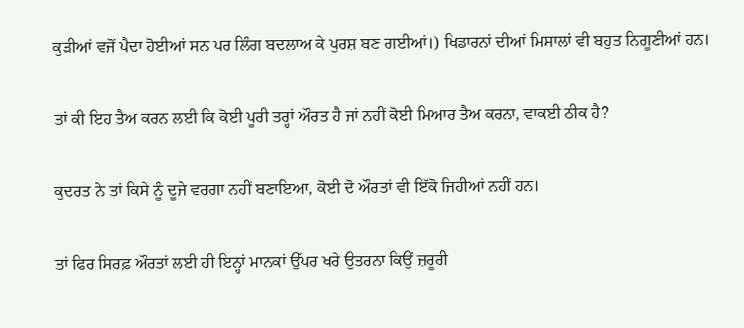ਕੁੜੀਆਂ ਵਜੋਂ ਪੈਦਾ ਹੋਈਆਂ ਸਨ ਪਰ ਲਿੰਗ ਬਦਲਾਅ ਕੇ ਪੁਰਸ਼ ਬਣ ਗਈਆਂ।) ਖਿਡਾਰਨਾਂ ਦੀਆਂ ਮਿਸਾਲਾਂ ਵੀ ਬਹੁਤ ਨਿਗੂਣੀਆਂ ਹਨ।

ਤਾਂ ਕੀ ਇਹ ਤੈਅ ਕਰਨ ਲਈ ਕਿ ਕੋਈ ਪੂਰੀ ਤਰ੍ਹਾਂ ਔਰਤ ਹੈ ਜਾਂ ਨਹੀਂ ਕੋਈ ਮਿਆਰ ਤੈਅ ਕਰਨਾ, ਵਾਕਈ ਠੀਕ ਹੈ?

ਕੁਦਰਤ ਨੇ ਤਾਂ ਕਿਸੇ ਨੂੰ ਦੂਜੇ ਵਰਗਾ ਨਹੀਂ ਬਣਾਇਆ, ਕੋਈ ਦੋ ਔਰਤਾਂ ਵੀ ਇੱਕੋ ਜਿਹੀਆਂ ਨਹੀਂ ਹਨ।

ਤਾਂ ਫਿਰ ਸਿਰਫ਼ ਔਰਤਾਂ ਲਈ ਹੀ ਇਨ੍ਹਾਂ ਮਾਨਕਾਂ ਉੱਪਰ ਖਰੇ ਉਤਰਨਾ ਕਿਉਂ ਜ਼ਰੂਰੀ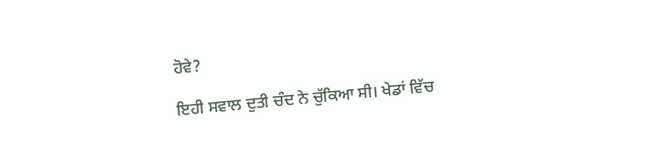ਹੋਵੇ?

ਇਹੀ ਸਵਾਲ ਦੁਤੀ ਚੰਦ ਨੇ ਚੁੱਕਿਆ ਸੀ। ਖੇਡਾਂ ਵਿੱਚ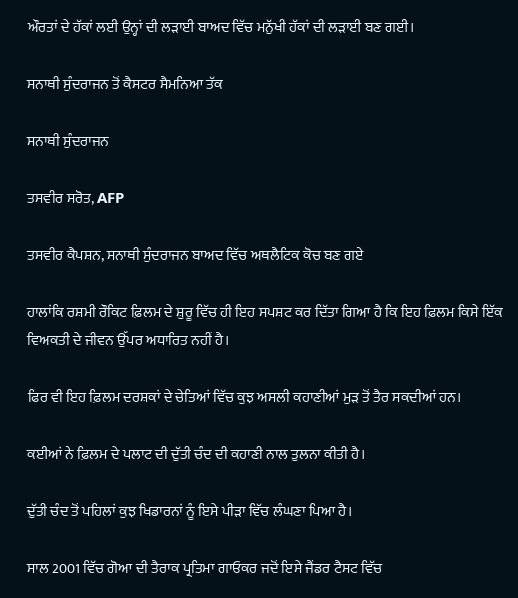ਔਰਤਾਂ ਦੇ ਹੱਕਾਂ ਲਈ ਉਨ੍ਹਾਂ ਦੀ ਲੜਾਈ ਬਾਅਦ ਵਿੱਚ ਮਨੁੱਖੀ ਹੱਕਾਂ ਦੀ ਲੜਾਈ ਬਣ ਗਈ।

ਸਨਾਥੀ ਸੁੰਦਰਾਜਨ ਤੋਂ ਕੈਸਟਰ ਸੈਮਨਿਆ ਤੱਕ

ਸਨਾਥੀ ਸੁੰਦਰਾਜਨ

ਤਸਵੀਰ ਸਰੋਤ, AFP

ਤਸਵੀਰ ਕੈਪਸ਼ਨ, ਸਨਾਥੀ ਸੁੰਦਰਾਜਨ ਬਾਅਦ ਵਿੱਚ ਅਥਲੈਟਿਕ ਕੋਚ ਬਣ ਗਏ

ਹਾਲਾਂਕਿ ਰਸ਼ਮੀ ਰੌਕਿਟ ਫ਼ਿਲਮ ਦੇ ਸ਼ੁਰੂ ਵਿੱਚ ਹੀ ਇਹ ਸਪਸ਼ਟ ਕਰ ਦਿੱਤਾ ਗਿਆ ਹੈ ਕਿ ਇਹ ਫ਼ਿਲਮ ਕਿਸੇ ਇੱਕ ਵਿਅਕਤੀ ਦੇ ਜੀਵਨ ਉੱਪਰ ਅਧਾਰਿਤ ਨਹੀਂ ਹੈ।

ਫਿਰ ਵੀ ਇਹ ਫ਼ਿਲਮ ਦਰਸ਼ਕਾਂ ਦੇ ਚੇਤਿਆਂ ਵਿੱਚ ਕੁਝ ਅਸਲੀ ਕਹਾਣੀਆਂ ਮੁੜ ਤੋਂ ਤੈਰ ਸਕਦੀਆਂ ਹਨ।

ਕਈਆਂ ਨੇ ਫ਼ਿਲਮ ਦੇ ਪਲਾਟ ਦੀ ਦੁੱਤੀ ਚੰਦ ਦੀ ਕਹਾਣੀ ਨਾਲ ਤੁਲਨਾ ਕੀਤੀ ਹੈ।

ਦੁੱਤੀ ਚੰਦ ਤੋਂ ਪਹਿਲਾਂ ਕੁਝ ਖਿਡਾਰਨਾਂ ਨੂੰ ਇਸੇ ਪੀੜਾ ਵਿੱਚ ਲੰਘਣਾ ਪਿਆ ਹੈ।

ਸਾਲ 2001 ਵਿੱਚ ਗੋਆ ਦੀ ਤੈਰਾਕ ਪ੍ਰਤਿਮਾ ਗਾਓਕਰ ਜਦੋਂ ਇਸੇ ਜੈਂਡਰ ਟੈਸਟ ਵਿੱਚ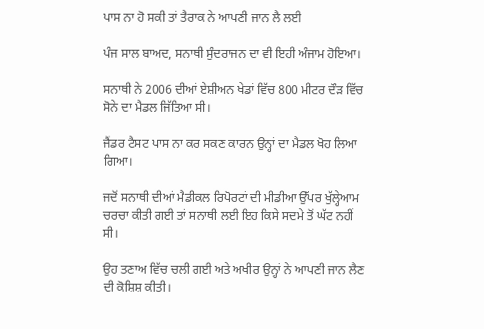ਪਾਸ ਨਾ ਹੋ ਸਕੀ ਤਾਂ ਤੈਰਾਕ ਨੇ ਆਪਣੀ ਜਾਨ ਲੈ ਲਈ

ਪੰਜ ਸਾਲ ਬਾਅਦ, ਸਨਾਥੀ ਸੁੰਦਰਾਜਨ ਦਾ ਵੀ ਇਹੀ ਅੰਜਾਮ ਹੋਇਆ।

ਸਨਾਥੀ ਨੇ 2006 ਦੀਆਂ ਏਸ਼ੀਅਨ ਖੇਡਾਂ ਵਿੱਚ 800 ਮੀਟਰ ਦੌੜ ਵਿੱਚ ਸੋਨੇ ਦਾ ਮੈਡਲ ਜਿੱਤਿਆ ਸੀ।

ਜੈਂਡਰ ਟੈਸਟ ਪਾਸ ਨਾ ਕਰ ਸਕਣ ਕਾਰਨ ਉਨ੍ਹਾਂ ਦਾ ਮੈਡਲ ਖੋਹ ਲਿਆ ਗਿਆ।

ਜਦੋਂ ਸਨਾਥੀ ਦੀਆਂ ਮੈਡੀਕਲ ਰਿਪੋਰਟਾਂ ਦੀ ਮੀਡੀਆ ਉੱਪਰ ਖੁੱਲ੍ਹੇਆਮ ਚਰਚਾ ਕੀਤੀ ਗਈ ਤਾਂ ਸਨਾਥੀ ਲਈ ਇਹ ਕਿਸੇ ਸਦਮੇ ਤੋਂ ਘੱਟ ਨਹੀਂ ਸੀ।

ਉਹ ਤਣਾਅ ਵਿੱਚ ਚਲੀ ਗਈ ਅਤੇ ਅਖੀਰ ਉਨ੍ਹਾਂ ਨੇ ਆਪਣੀ ਜਾਨ ਲੈਣ ਦੀ ਕੋਸ਼ਿਸ਼ ਕੀਤੀ।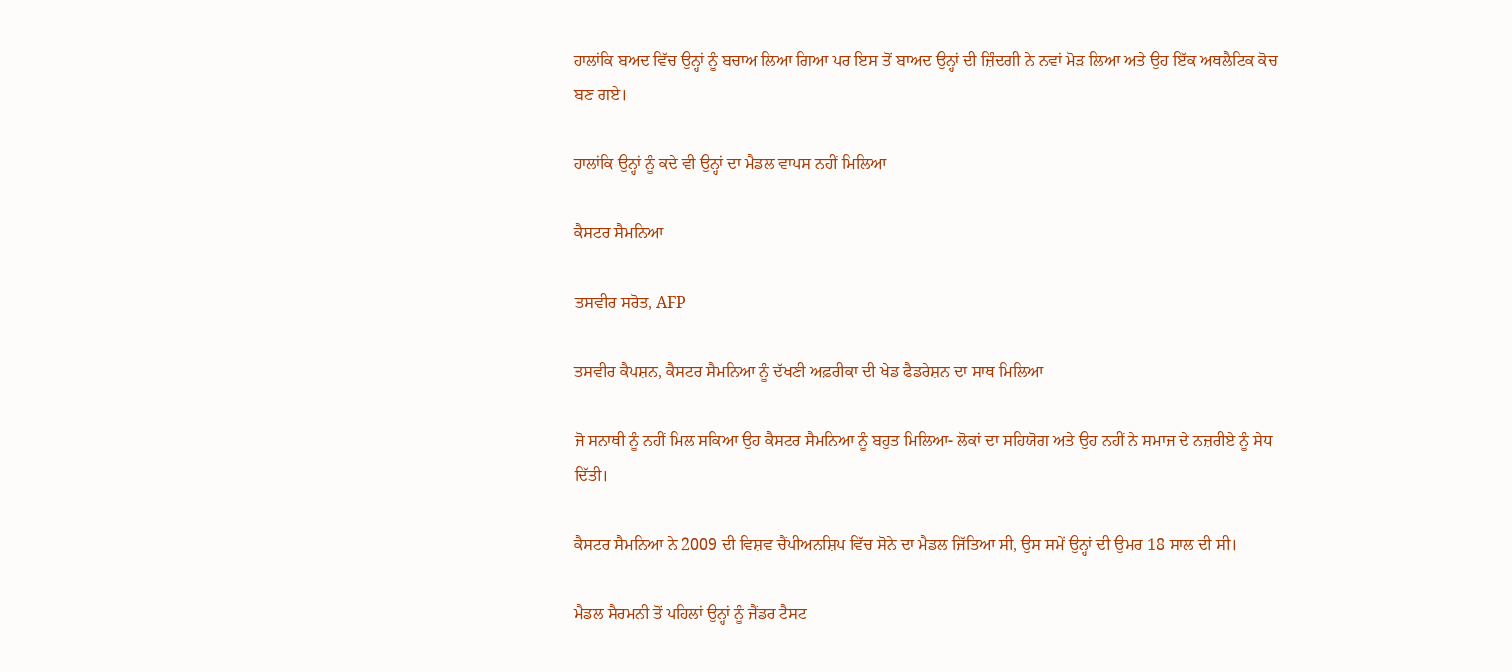ਹਾਲਾਂਕਿ ਬਅਦ ਵਿੱਚ ਉਨ੍ਹਾਂ ਨੂੰ ਬਚਾਅ ਲਿਆ ਗਿਆ ਪਰ ਇਸ ਤੋਂ ਬਾਅਦ ਉਨ੍ਹਾਂ ਦੀ ਜ਼ਿੰਦਗੀ ਨੇ ਨਵਾਂ ਮੋੜ ਲਿਆ ਅਤੇ ਉਹ ਇੱਕ ਅਥਲੈਟਿਕ ਕੋਚ ਬਣ ਗਏ।

ਹਾਲਾਂਕਿ ਉਨ੍ਹਾਂ ਨੂੰ ਕਦੇ ਵੀ ਉਨ੍ਹਾਂ ਦਾ ਮੈਡਲ ਵਾਪਸ ਨਹੀਂ ਮਿਲਿਆ

ਕੈਸਟਰ ਸੈਮਨਿਆ

ਤਸਵੀਰ ਸਰੋਤ, AFP

ਤਸਵੀਰ ਕੈਪਸ਼ਨ, ਕੈਸਟਰ ਸੈਮਨਿਆ ਨੂੰ ਦੱਖਣੀ ਅਫ਼ਰੀਕਾ ਦੀ ਖੇਡ ਫੈਡਰੇਸ਼ਨ ਦਾ ਸਾਥ ਮਿਲਿਆ

ਜੋ ਸਨਾਥੀ ਨੂੰ ਨਹੀਂ ਮਿਲ ਸਕਿਆ ਉਹ ਕੈਸਟਰ ਸੈਮਨਿਆ ਨੂੰ ਬਹੁਤ ਮਿਲਿਆ- ਲੋਕਾਂ ਦਾ ਸਹਿਯੋਗ ਅਤੇ ਉਹ ਨਹੀਂ ਨੇ ਸਮਾਜ ਦੇ ਨਜ਼ਰੀਏ ਨੂੰ ਸੇਧ ਦਿੱਤੀ।

ਕੈਸਟਰ ਸੈਮਨਿਆ ਨੇ 2009 ਦੀ ਵਿਸ਼ਵ ਚੈਂਪੀਅਨਸ਼ਿਪ ਵਿੱਚ ਸੋਨੇ ਦਾ ਮੈਡਲ ਜਿੱਤਿਆ ਸੀ, ਉਸ ਸਮੇਂ ਉਨ੍ਹਾਂ ਦੀ ਉਮਰ 18 ਸਾਲ ਦੀ ਸੀ।

ਮੈਡਲ ਸੈਰਮਨੀ ਤੋਂ ਪਹਿਲਾਂ ਉਨ੍ਹਾਂ ਨੂੰ ਜੈਂਡਰ ਟੈਸਟ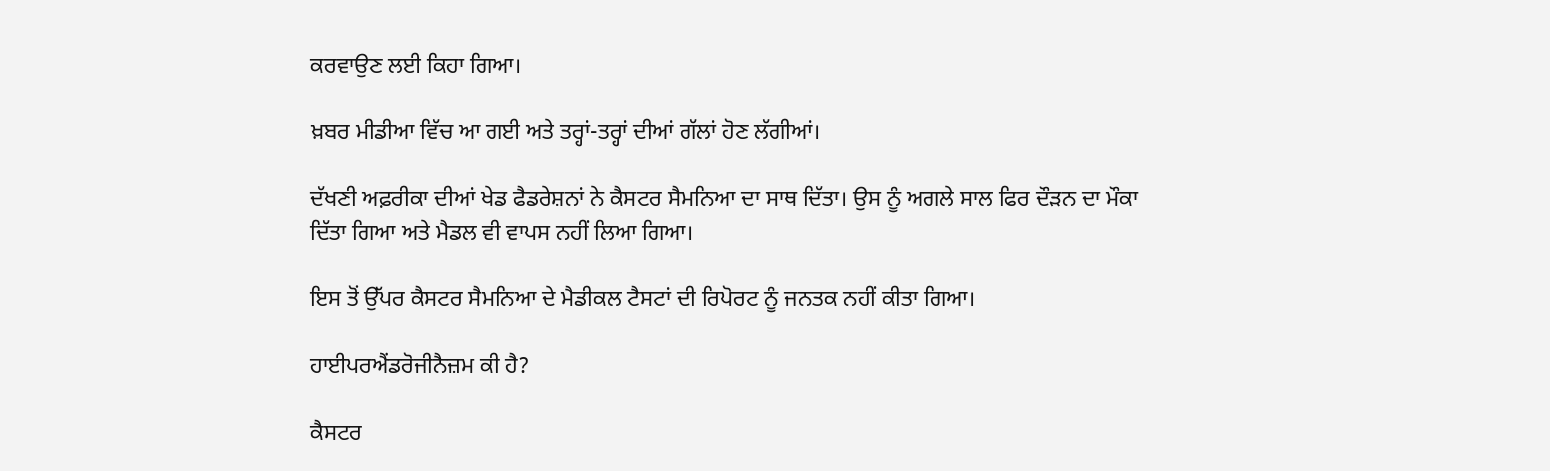ਕਰਵਾਉਣ ਲਈ ਕਿਹਾ ਗਿਆ।

ਖ਼ਬਰ ਮੀਡੀਆ ਵਿੱਚ ਆ ਗਈ ਅਤੇ ਤਰ੍ਹਾਂ-ਤਰ੍ਹਾਂ ਦੀਆਂ ਗੱਲਾਂ ਹੋਣ ਲੱਗੀਆਂ।

ਦੱਖਣੀ ਅਫ਼ਰੀਕਾ ਦੀਆਂ ਖੇਡ ਫੈਡਰੇਸ਼ਨਾਂ ਨੇ ਕੈਸਟਰ ਸੈਮਨਿਆ ਦਾ ਸਾਥ ਦਿੱਤਾ। ਉਸ ਨੂੰ ਅਗਲੇ ਸਾਲ ਫਿਰ ਦੌੜਨ ਦਾ ਮੌਕਾ ਦਿੱਤਾ ਗਿਆ ਅਤੇ ਮੈਡਲ ਵੀ ਵਾਪਸ ਨਹੀਂ ਲਿਆ ਗਿਆ।

ਇਸ ਤੋਂ ਉੱਪਰ ਕੈਸਟਰ ਸੈਮਨਿਆ ਦੇ ਮੈਡੀਕਲ ਟੈਸਟਾਂ ਦੀ ਰਿਪੋਰਟ ਨੂੰ ਜਨਤਕ ਨਹੀਂ ਕੀਤਾ ਗਿਆ।

ਹਾਈਪਰਐਂਡਰੋਜੀਨੈਜ਼ਮ ਕੀ ਹੈ?

ਕੈਸਟਰ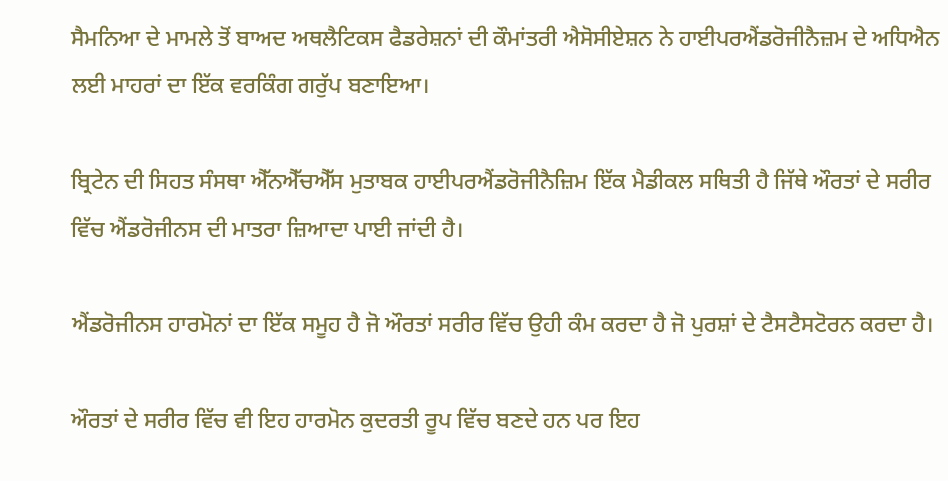ਸੈਮਨਿਆ ਦੇ ਮਾਮਲੇ ਤੋਂ ਬਾਅਦ ਅਥਲੈਟਿਕਸ ਫੈਡਰੇਸ਼ਨਾਂ ਦੀ ਕੌਮਾਂਤਰੀ ਐਸੋਸੀਏਸ਼ਨ ਨੇ ਹਾਈਪਰਐਂਡਰੋਜੀਨੈਜ਼ਮ ਦੇ ਅਧਿਐਨ ਲਈ ਮਾਹਰਾਂ ਦਾ ਇੱਕ ਵਰਕਿੰਗ ਗਰੁੱਪ ਬਣਾਇਆ।

ਬ੍ਰਿਟੇਨ ਦੀ ਸਿਹਤ ਸੰਸਥਾ ਐੱਨਐੱਚਐੱਸ ਮੁਤਾਬਕ ਹਾਈਪਰਐਂਡਰੋਜੀਨੈਜ਼ਿਮ ਇੱਕ ਮੈਡੀਕਲ ਸਥਿਤੀ ਹੈ ਜਿੱਥੇ ਔਰਤਾਂ ਦੇ ਸਰੀਰ ਵਿੱਚ ਐਂਡਰੋਜੀਨਸ ਦੀ ਮਾਤਰਾ ਜ਼ਿਆਦਾ ਪਾਈ ਜਾਂਦੀ ਹੈ।

ਐਂਡਰੋਜੀਨਸ ਹਾਰਮੋਨਾਂ ਦਾ ਇੱਕ ਸਮੂਹ ਹੈ ਜੋ ਔਰਤਾਂ ਸਰੀਰ ਵਿੱਚ ਉਹੀ ਕੰਮ ਕਰਦਾ ਹੈ ਜੋ ਪੁਰਸ਼ਾਂ ਦੇ ਟੈਸਟੈਸਟੋਰਨ ਕਰਦਾ ਹੈ।

ਔਰਤਾਂ ਦੇ ਸਰੀਰ ਵਿੱਚ ਵੀ ਇਹ ਹਾਰਮੋਨ ਕੁਦਰਤੀ ਰੂਪ ਵਿੱਚ ਬਣਦੇ ਹਨ ਪਰ ਇਹ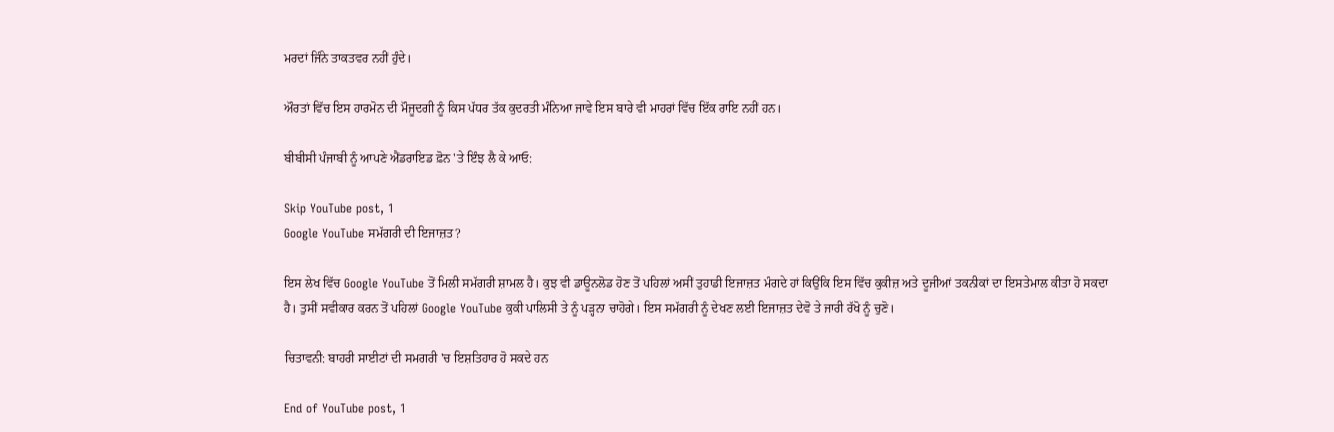ਮਰਦਾਂ ਜਿੰਨੇ ਤਾਕਤਵਰ ਨਹੀਂ ਹੁੰਦੇ।

ਔਰਤਾਂ ਵਿੱਚ ਇਸ ਹਾਰਮੋਨ ਦੀ ਮੌਜੂਦਗੀ ਨੂੰ ਕਿਸ ਪੱਧਰ ਤੱਕ ਕੁਦਰਤੀ ਮੰਨਿਆ ਜਾਵੇ ਇਸ ਬਾਰੇ ਵੀ ਮਾਹਰਾਂ ਵਿੱਚ ਇੱਕ ਰਾਇ ਨਹੀਂ ਹਨ।

ਬੀਬੀਸੀ ਪੰਜਾਬੀ ਨੂੰ ਆਪਣੇ ਐਂਡਰਾਇਡ ਫ਼ੋਨ 'ਤੇ ਇੰਝ ਲੈ ਕੇ ਆਓ:

Skip YouTube post, 1
Google YouTube ਸਮੱਗਰੀ ਦੀ ਇਜਾਜ਼ਤ?

ਇਸ ਲੇਖ ਵਿੱਚ Google YouTube ਤੋਂ ਮਿਲੀ ਸਮੱਗਰੀ ਸ਼ਾਮਲ ਹੈ। ਕੁਝ ਵੀ ਡਾਊਨਲੋਡ ਹੋਣ ਤੋਂ ਪਹਿਲਾਂ ਅਸੀਂ ਤੁਹਾਡੀ ਇਜਾਜ਼ਤ ਮੰਗਦੇ ਹਾਂ ਕਿਉਂਕਿ ਇਸ ਵਿੱਚ ਕੁਕੀਜ਼ ਅਤੇ ਦੂਜੀਆਂ ਤਕਨੀਕਾਂ ਦਾ ਇਸਤੇਮਾਲ ਕੀਤਾ ਹੋ ਸਕਦਾ ਹੈ। ਤੁਸੀਂ ਸਵੀਕਾਰ ਕਰਨ ਤੋਂ ਪਹਿਲਾਂ Google YouTube ਕੁਕੀ ਪਾਲਿਸੀ ਤੇ ਨੂੰ ਪੜ੍ਹਨਾ ਚਾਹੋਗੇ। ਇਸ ਸਮੱਗਰੀ ਨੂੰ ਦੇਖਣ ਲਈ ਇਜਾਜ਼ਤ ਦੇਵੋ ਤੇ ਜਾਰੀ ਰੱਖੋ ਨੂੰ ਚੁਣੋ।

ਚਿਤਾਵਨੀ: ਬਾਹਰੀ ਸਾਈਟਾਂ ਦੀ ਸਮਗਰੀ 'ਚ ਇਸ਼ਤਿਹਾਰ ਹੋ ਸਕਦੇ ਹਨ

End of YouTube post, 1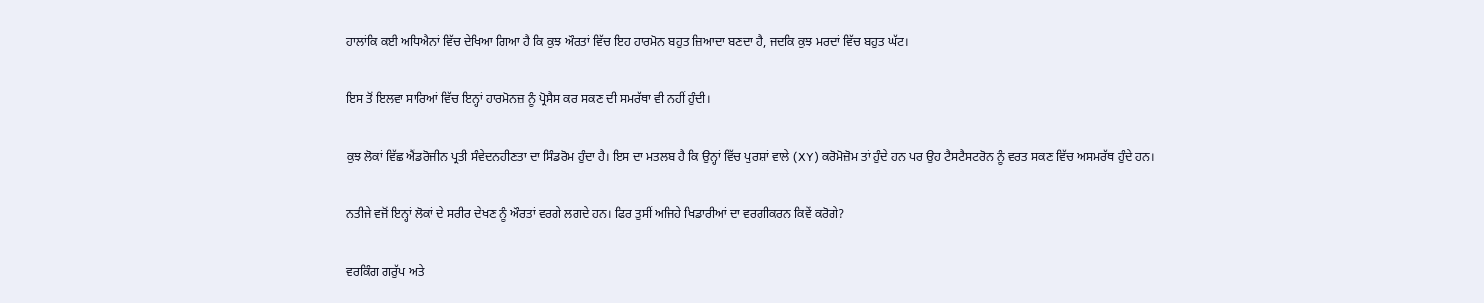ਹਾਲਾਂਕਿ ਕਈ ਅਧਿਐਨਾਂ ਵਿੱਚ ਦੇਖਿਆ ਗਿਆ ਹੈ ਕਿ ਕੁਝ ਔਰਤਾਂ ਵਿੱਚ ਇਹ ਹਾਰਮੋਨ ਬਹੁਤ ਜ਼ਿਆਦਾ ਬਣਦਾ ਹੈ, ਜਦਕਿ ਕੁਝ ਮਰਦਾਂ ਵਿੱਚ ਬਹੁਤ ਘੱਟ।

ਇਸ ਤੋਂ ਇਲਵਾ ਸਾਰਿਆਂ ਵਿੱਚ ਇਨ੍ਹਾਂ ਹਾਰਮੋਨਜ਼ ਨੂੰ ਪ੍ਰੋਸੈਸ ਕਰ ਸਕਣ ਦੀ ਸਮਰੱਥਾ ਵੀ ਨਹੀਂ ਹੁੰਦੀ।

ਕੁਝ ਲੋਕਾਂ ਵਿੱਛ ਐਂਡਰੋਜੀਨ ਪ੍ਰਤੀ ਸੰਵੇਦਨਹੀਣਤਾ ਦਾ ਸਿੰਡਰੋਮ ਹੁੰਦਾ ਹੈ। ਇਸ ਦਾ ਮਤਲਬ ਹੈ ਕਿ ਉਨ੍ਹਾਂ ਵਿੱਚ ਪੁਰਸ਼ਾਂ ਵਾਲੇ (XY) ਕਰੋਮੋਜ਼ੋਮ ਤਾਂ ਹੁੰਦੇ ਹਨ ਪਰ ਉਹ ਟੈਸਟੈਸਟਰੋਨ ਨੂੰ ਵਰਤ ਸਕਣ ਵਿੱਚ ਅਸਮਰੱਥ ਹੁੰਦੇ ਹਨ।

ਨਤੀਜੇ ਵਜੋਂ ਇਨ੍ਹਾਂ ਲੋਕਾਂ ਦੇ ਸਰੀਰ ਦੇਖਣ ਨੂੰ ਔਰਤਾਂ ਵਰਗੇ ਲਗਦੇ ਹਨ। ਫਿਰ ਤੁਸੀਂ ਅਜਿਹੇ ਖਿਡਾਰੀਆਂ ਦਾ ਵਰਗੀਕਰਨ ਕਿਵੇਂ ਕਰੋਗੇ?

ਵਰਕਿੰਗ ਗਰੁੱਪ ਅਤੇ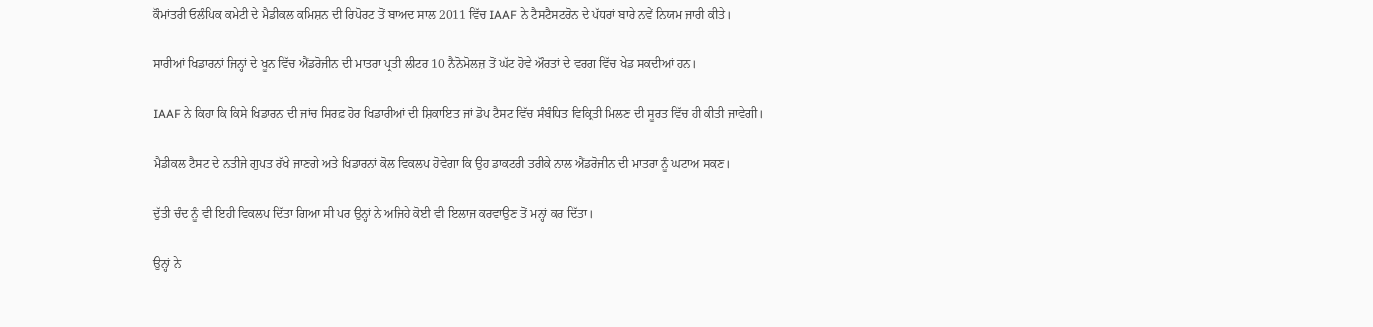ਕੌਮਾਂਤਰੀ ਓਲੰਪਿਕ ਕਮੇਟੀ ਦੇ ਮੈਡੀਕਲ ਕਮਿਸ਼ਨ ਦੀ ਰਿਪੋਰਟ ਤੋਂ ਬਾਅਦ ਸਾਲ 2011 ਵਿੱਚ IAAF ਨੇ ਟੈਸਟੈਸਟਰੋਨ ਦੇ ਪੱਧਰਾਂ ਬਾਰੇ ਨਵੇਂ ਨਿਯਮ ਜਾਰੀ ਕੀਤੇ।

ਸਾਰੀਆਂ ਖਿਡਾਰਨਾਂ ਜਿਨ੍ਹਾਂ ਦੇ ਖੂਨ ਵਿੱਚ ਐਂਡਰੋਜੀਨ ਦੀ ਮਾਤਰਾ ਪ੍ਰਤੀ ਲੀਟਰ 10 ਨੈਨੋਮੋਲਜ਼ ਤੋਂ ਘੱਟ ਹੋਵੇ ਔਰਤਾਂ ਦੇ ਵਰਗ ਵਿੱਚ ਖੇਡ ਸਕਦੀਆਂ ਹਨ।

IAAF ਨੇ ਕਿਹਾ ਕਿ ਕਿਸੇ ਖਿਡਾਰਨ ਦੀ ਜਾਂਚ ਸਿਰਫ਼ ਹੋਰ ਖਿਡਾਰੀਆਂ ਦੀ ਸ਼ਿਕਾਇਤ ਜਾਂ ਡੋਪ ਟੈਸਟ ਵਿੱਚ ਸੰਬੰਧਿਤ ਵਿਕ੍ਰਿਤੀ ਮਿਲਣ ਦੀ ਸੂਰਤ ਵਿੱਚ ਹੀ ਕੀਤੀ ਜਾਵੇਗੀ।

ਮੈਡੀਕਲ ਟੈਸਟ ਦੇ ਨਤੀਜੇ ਗੁਪਤ ਰੱਖੇ ਜਾਣਗੇ ਅਤੇ ਖਿਡਾਰਨਾਂ ਕੋਲ ਵਿਕਲਪ ਹੋਵੇਗਾ ਕਿ ਉਹ ਡਾਕਟਰੀ ਤਰੀਕੇ ਨਾਲ ਐਂਡਰੋਜੀਨ ਦੀ ਮਾਤਰਾ ਨੂੰ ਘਟਾਅ ਸਕਣ।

ਦੁੱਤੀ ਚੰਦ ਨੂੰ ਵੀ ਇਹੀ ਵਿਕਲਪ ਦਿੱਤਾ ਗਿਆ ਸੀ ਪਰ ਉਨ੍ਹਾਂ ਨੇ ਅਜਿਹੇ ਕੋਈ ਵੀ ਇਲਾਜ ਕਰਵਾਉਣ ਤੋਂ ਮਨ੍ਹਾਂ ਕਰ ਦਿੱਤਾ।

ਉਨ੍ਹਾਂ ਨੇ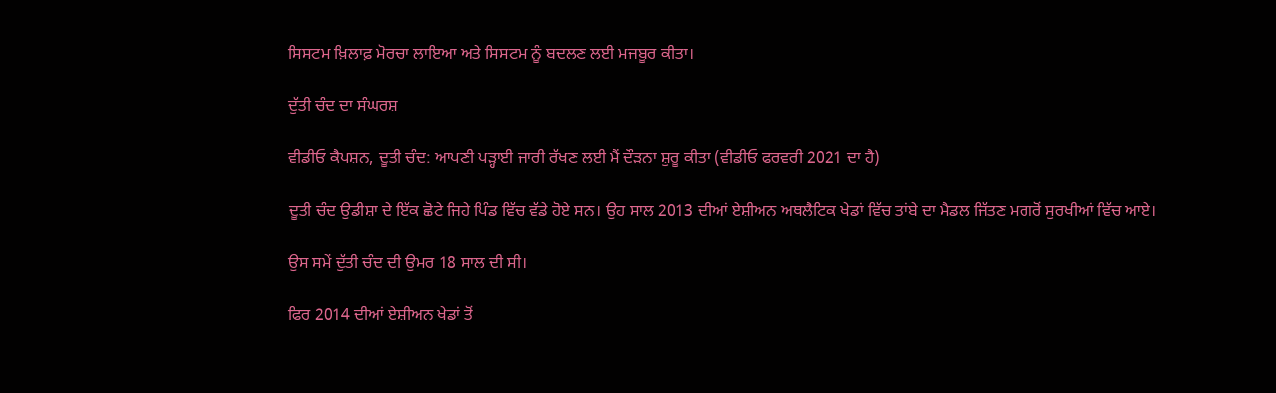ਸਿਸਟਮ ਖ਼ਿਲਾਫ਼ ਮੋਰਚਾ ਲਾਇਆ ਅਤੇ ਸਿਸਟਮ ਨੂੰ ਬਦਲਣ ਲਈ ਮਜਬੂਰ ਕੀਤਾ।

ਦੁੱਤੀ ਚੰਦ ਦਾ ਸੰਘਰਸ਼

ਵੀਡੀਓ ਕੈਪਸ਼ਨ, ਦੂਤੀ ਚੰਦ: ਆਪਣੀ ਪੜ੍ਹਾਈ ਜਾਰੀ ਰੱਖਣ ਲਈ ਮੈਂ ਦੌੜਨਾ ਸ਼ੁਰੂ ਕੀਤਾ (ਵੀਡੀਓ ਫਰਵਰੀ 2021 ਦਾ ਹੈ)

ਦੂਤੀ ਚੰਦ ਉਡੀਸ਼ਾ ਦੇ ਇੱਕ ਛੋਟੇ ਜਿਹੇ ਪਿੰਡ ਵਿੱਚ ਵੱਡੇ ਹੋਏ ਸਨ। ਉਹ ਸਾਲ 2013 ਦੀਆਂ ਏਸ਼ੀਅਨ ਅਥਲੈਟਿਕ ਖੇਡਾਂ ਵਿੱਚ ਤਾਂਬੇ ਦਾ ਮੈਡਲ ਜਿੱਤਣ ਮਗਰੋਂ ਸੁਰਖੀਆਂ ਵਿੱਚ ਆਏ।

ਉਸ ਸਮੇਂ ਦੁੱਤੀ ਚੰਦ ਦੀ ਉਮਰ 18 ਸਾਲ ਦੀ ਸੀ।

ਫਿਰ 2014 ਦੀਆਂ ਏਸ਼ੀਅਨ ਖੇਡਾਂ ਤੋਂ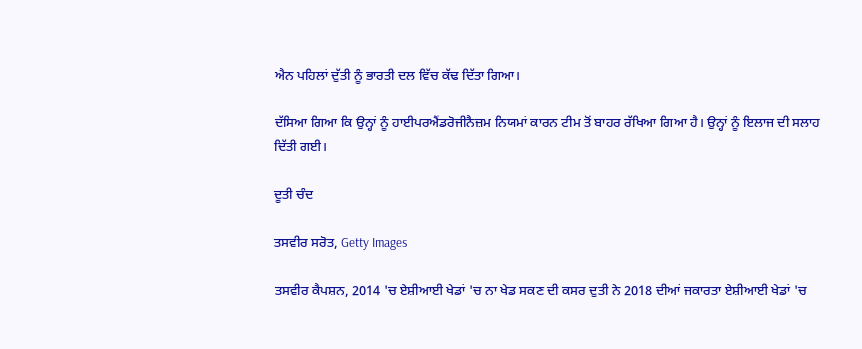ਐਨ ਪਹਿਲਾਂ ਦੁੱਤੀ ਨੂੰ ਭਾਰਤੀ ਦਲ ਵਿੱਚ ਕੱਢ ਦਿੱਤਾ ਗਿਆ।

ਦੱਸਿਆ ਗਿਆ ਕਿ ਉਨ੍ਹਾਂ ਨੂੰ ਹਾਈਪਰਐਂਡਰੋਜੀਨੈਜ਼ਮ ਨਿਯਮਾਂ ਕਾਰਨ ਟੀਮ ਤੋਂ ਬਾਹਰ ਰੱਖਿਆ ਗਿਆ ਹੈ। ਉਨ੍ਹਾਂ ਨੂੰ ਇਲਾਜ ਦੀ ਸਲਾਹ ਦਿੱਤੀ ਗਈ।

ਦੂਤੀ ਚੰਦ

ਤਸਵੀਰ ਸਰੋਤ, Getty Images

ਤਸਵੀਰ ਕੈਪਸ਼ਨ, 2014 'ਚ ਏਸ਼ੀਆਈ ਖੇਡਾਂ 'ਚ ਨਾ ਖੇਡ ਸਕਣ ਦੀ ਕਸਰ ਦੁਤੀ ਨੇ 2018 ਦੀਆਂ ਜਕਾਰਤਾ ਏਸ਼ੀਆਈ ਖੇਡਾਂ 'ਚ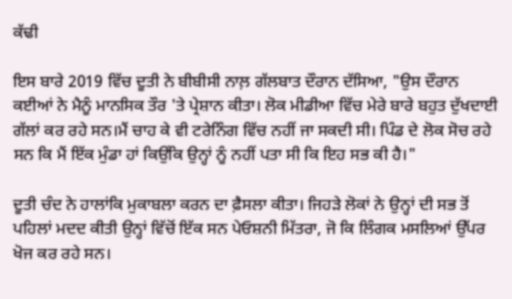ਕੱਢੀ

ਇਸ ਬਾਰੇ 2019 ਵਿੱਚ ਦੂਤੀ ਨੇ ਬੀਬੀਸੀ ਨਾਲ਼ ਗੱਲਬਾਤ ਦੌਰਾਨ ਦੱਸਿਆ, "ਉਸ ਦੌਰਾਨ ਕਈਆਂ ਨੇ ਮੈਨੂੰ ਮਾਨਸਿਕ ਤੌਰ 'ਤੇ ਪ੍ਰੇਸ਼ਾਨ ਕੀਤਾ। ਲੋਕ ਮੀਡੀਆ ਵਿੱਚ ਮੇਰੇ ਬਾਰੇ ਬਹੁਤ ਦੁੱਖਦਾਈ ਗੱਲਾਂ ਕਰ ਰਹੇ ਸਨ।ਮੈਂ ਚਾਹ ਕੇ ਵੀ ਟਰੇਨਿੰਗ ਵਿੱਚ ਨਹੀਂ ਜਾ ਸਕਦੀ ਸੀ। ਪਿੰਡ ਦੇ ਲੋਕ ਸੋਚ ਰਹੇ ਸਨ ਕਿ ਮੈਂ ਇੱਕ ਮੁੰਡਾ ਹਾਂ ਕਿਉਂਕਿ ਉਨ੍ਹਾਂ ਨੂੰ ਨਹੀਂ ਪਤਾ ਸੀ ਕਿ ਇਹ ਸਭ ਕੀ ਹੈ।"

ਦੂਤੀ ਚੰਦ ਨੇ ਹਾਲਾਂਕਿ ਮੁਕਾਬਲਾ ਕਰਨ ਦਾ ਫ਼ੈਸਲਾ ਕੀਤਾ। ਜਿਹੜੇ ਲੋਕਾਂ ਨੇ ਉਨ੍ਹਾਂ ਦੀ ਸਭ ਤੋਂ ਪਹਿਲਾਂ ਮਦਦ ਕੀਤੀ ਉਨ੍ਹਾਂ ਵਿੱਚੋਂ ਇੱਕ ਸਨ ਪੇਓਸ਼ਨੀ ਮਿੱਤਰਾ, ਜੋ ਕਿ ਲਿੰਗਕ ਮਸਲਿਆਂ ਉੱਪਰ ਖੋਜ ਕਰ ਰਹੇ ਸਨ।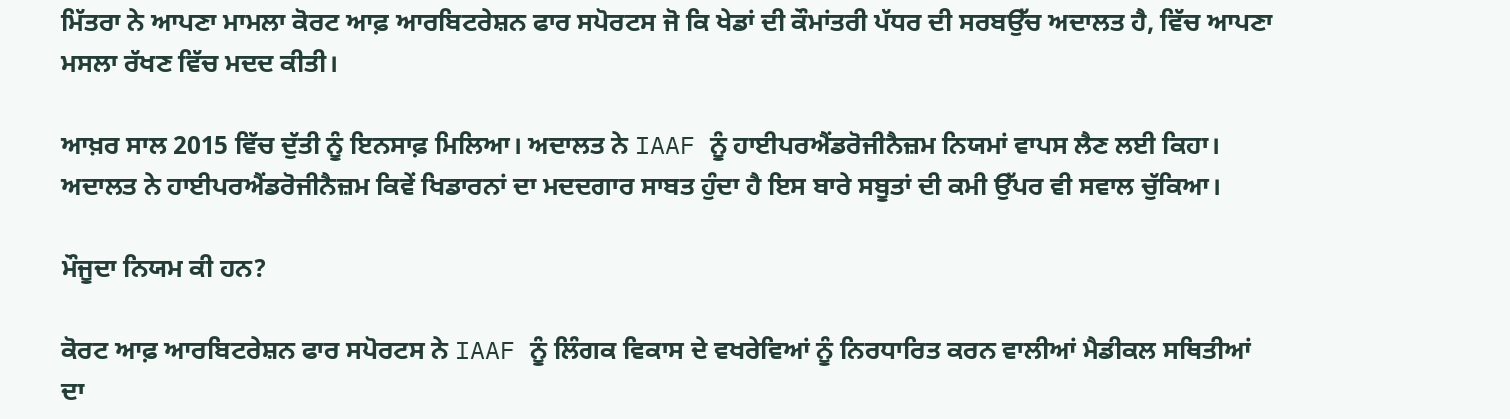ਮਿੱਤਰਾ ਨੇ ਆਪਣਾ ਮਾਮਲਾ ਕੋਰਟ ਆਫ਼ ਆਰਬਿਟਰੇਸ਼ਨ ਫਾਰ ਸਪੋਰਟਸ ਜੋ ਕਿ ਖੇਡਾਂ ਦੀ ਕੌਮਾਂਤਰੀ ਪੱਧਰ ਦੀ ਸਰਬਉੱਚ ਅਦਾਲਤ ਹੈ, ਵਿੱਚ ਆਪਣਾ ਮਸਲਾ ਰੱਖਣ ਵਿੱਚ ਮਦਦ ਕੀਤੀ।

ਆਖ਼ਰ ਸਾਲ 2015 ਵਿੱਚ ਦੁੱਤੀ ਨੂੰ ਇਨਸਾਫ਼ ਮਿਲਿਆ। ਅਦਾਲਤ ਨੇ IAAF ਨੂੰ ਹਾਈਪਰਐਂਡਰੋਜੀਨੈਜ਼ਮ ਨਿਯਮਾਂ ਵਾਪਸ ਲੈਣ ਲਈ ਕਿਹਾ। ਅਦਾਲਤ ਨੇ ਹਾਈਪਰਐਂਡਰੋਜੀਨੈਜ਼ਮ ਕਿਵੇਂ ਖਿਡਾਰਨਾਂ ਦਾ ਮਦਦਗਾਰ ਸਾਬਤ ਹੁੰਦਾ ਹੈ ਇਸ ਬਾਰੇ ਸਬੂਤਾਂ ਦੀ ਕਮੀ ਉੱਪਰ ਵੀ ਸਵਾਲ ਚੁੱਕਿਆ।

ਮੌਜੂਦਾ ਨਿਯਮ ਕੀ ਹਨ?

ਕੋਰਟ ਆਫ਼ ਆਰਬਿਟਰੇਸ਼ਨ ਫਾਰ ਸਪੋਰਟਸ ਨੇ IAAF ਨੂੰ ਲਿੰਗਕ ਵਿਕਾਸ ਦੇ ਵਖਰੇਵਿਆਂ ਨੂੰ ਨਿਰਧਾਰਿਤ ਕਰਨ ਵਾਲੀਆਂ ਮੈਡੀਕਲ ਸਥਿਤੀਆਂ ਦਾ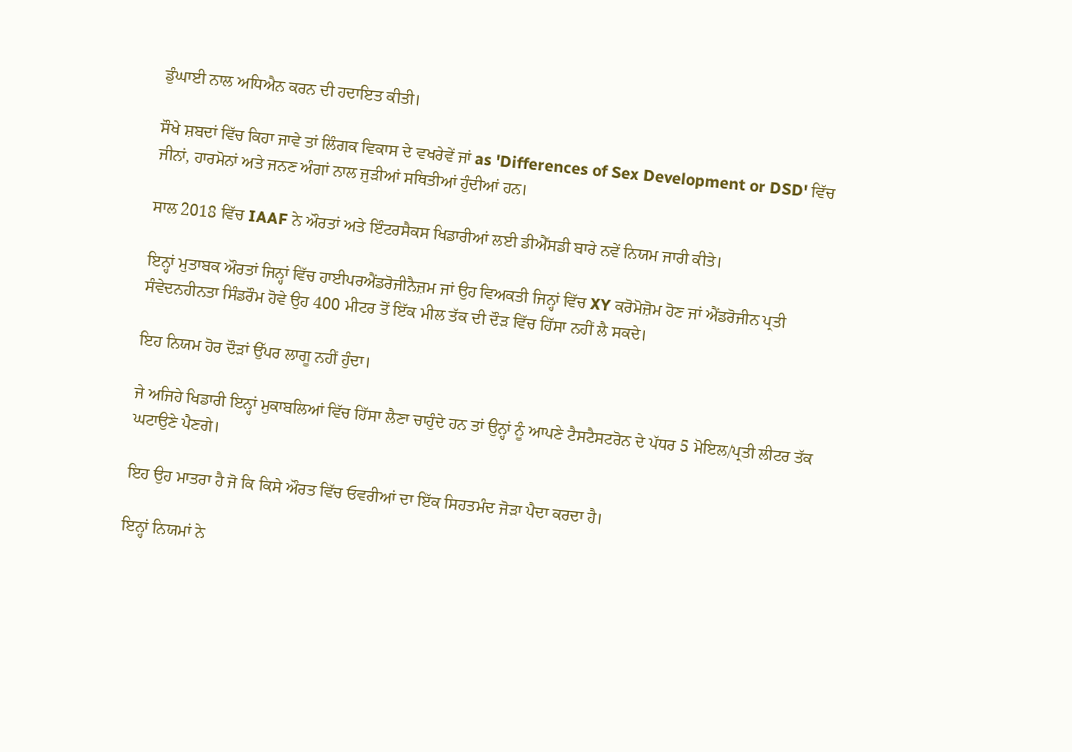ਡੁੰਘਾਈ ਨਾਲ ਅਧਿਐਨ ਕਰਨ ਦੀ ਹਦਾਇਤ ਕੀਤੀ।

ਸੌਖੇ ਸ਼ਬਦਾਂ ਵਿੱਚ ਕਿਹਾ ਜਾਵੇ ਤਾਂ ਲਿੰਗਕ ਵਿਕਾਸ ਦੇ ਵਖਰੇਵੇਂ ਜਾਂ as 'Differences of Sex Development or DSD' ਵਿੱਚ ਜੀਨਾਂ, ਹਾਰਮੋਨਾਂ ਅਤੇ ਜਨਣ ਅੰਗਾਂ ਨਾਲ ਜੁੜੀਆਂ ਸਥਿਤੀਆਂ ਹੁੰਦੀਆਂ ਹਨ।

ਸਾਲ 2018 ਵਿੱਚ IAAF ਨੇ ਔਰਤਾਂ ਅਤੇ ਇੰਟਰਸੈਕਸ ਖਿਡਾਰੀਆਂ ਲਈ ਡੀਐੱਸਡੀ ਬਾਰੇ ਨਵੇਂ ਨਿਯਮ ਜਾਰੀ ਕੀਤੇ।

ਇਨ੍ਹਾਂ ਮੁਤਾਬਕ ਔਰਤਾਂ ਜਿਨ੍ਹਾਂ ਵਿੱਚ ਹਾਈਪਰਐਂਡਰੋਜੀਨੈਜ਼ਮ ਜਾਂ ਉਹ ਵਿਅਕਤੀ ਜਿਨ੍ਹਾਂ ਵਿੱਚ XY ਕਰੋਮੋਜ਼ੋਮ ਹੋਣ ਜਾਂ ਐਂਡਰੋਜੀਨ ਪ੍ਰਤੀ ਸੰਵੇਦਨਹੀਨਤਾ ਸਿੰਡਰੌਮ ਹੋਵੇ ਉਹ 400 ਮੀਟਰ ਤੋਂ ਇੱਕ ਮੀਲ ਤੱਕ ਦੀ ਦੌੜ ਵਿੱਚ ਹਿੱਸਾ ਨਹੀਂ ਲੈ ਸਕਦੇ।

ਇਹ ਨਿਯਮ ਹੋਰ ਦੌੜਾਂ ਉੱਪਰ ਲਾਗੂ ਨਹੀਂ ਹੁੰਦਾ।

ਜੇ ਅਜਿਹੇ ਖਿਡਾਰੀ ਇਨ੍ਹਾਂ ਮੁਕਾਬਲਿਆਂ ਵਿੱਚ ਹਿੱਸਾ ਲੈਣਾ ਚਾਹੁੰਦੇ ਹਨ ਤਾਂ ਉਨ੍ਹਾਂ ਨੂੰ ਆਪਣੇ ਟੈਸਟੈਸਟਰੋਨ ਦੇ ਪੱਧਰ 5 ਮੋਇਲ/ਪ੍ਰਤੀ ਲੀਟਰ ਤੱਕ ਘਟਾਉਣੇ ਪੈਣਗੇ।

ਇਹ ਉਹ ਮਾਤਰਾ ਹੈ ਜੋ ਕਿ ਕਿਸੇ ਔਰਤ ਵਿੱਚ ਓਵਰੀਆਂ ਦਾ ਇੱਕ ਸਿਹਤਮੰਦ ਜੋੜਾ ਪੈਦਾ ਕਰਦਾ ਹੈ।

ਇਨ੍ਹਾਂ ਨਿਯਮਾਂ ਨੇ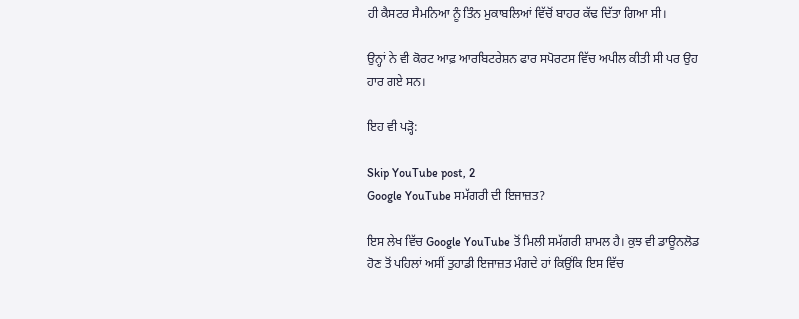ਹੀ ਕੈਸਟਰ ਸੈਮਨਿਆ ਨੂੰ ਤਿੰਨ ਮੁਕਾਬਲਿਆਂ ਵਿੱਚੋਂ ਬਾਹਰ ਕੱਢ ਦਿੱਤਾ ਗਿਆ ਸੀ।

ਉਨ੍ਹਾਂ ਨੇ ਵੀ ਕੋਰਟ ਆਫ਼ ਆਰਬਿਟਰੇਸ਼ਨ ਫਾਰ ਸਪੋਰਟਸ ਵਿੱਚ ਅਪੀਲ ਕੀਤੀ ਸੀ ਪਰ ਉਹ ਹਾਰ ਗਏ ਸਨ।

ਇਹ ਵੀ ਪੜ੍ਹੋ:

Skip YouTube post, 2
Google YouTube ਸਮੱਗਰੀ ਦੀ ਇਜਾਜ਼ਤ?

ਇਸ ਲੇਖ ਵਿੱਚ Google YouTube ਤੋਂ ਮਿਲੀ ਸਮੱਗਰੀ ਸ਼ਾਮਲ ਹੈ। ਕੁਝ ਵੀ ਡਾਊਨਲੋਡ ਹੋਣ ਤੋਂ ਪਹਿਲਾਂ ਅਸੀਂ ਤੁਹਾਡੀ ਇਜਾਜ਼ਤ ਮੰਗਦੇ ਹਾਂ ਕਿਉਂਕਿ ਇਸ ਵਿੱਚ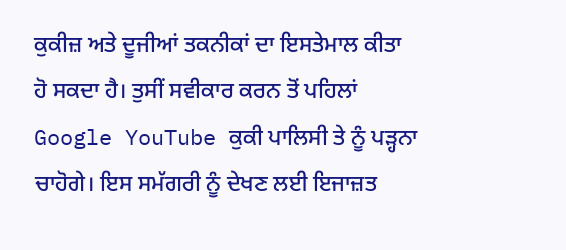ਕੁਕੀਜ਼ ਅਤੇ ਦੂਜੀਆਂ ਤਕਨੀਕਾਂ ਦਾ ਇਸਤੇਮਾਲ ਕੀਤਾ ਹੋ ਸਕਦਾ ਹੈ। ਤੁਸੀਂ ਸਵੀਕਾਰ ਕਰਨ ਤੋਂ ਪਹਿਲਾਂ Google YouTube ਕੁਕੀ ਪਾਲਿਸੀ ਤੇ ਨੂੰ ਪੜ੍ਹਨਾ ਚਾਹੋਗੇ। ਇਸ ਸਮੱਗਰੀ ਨੂੰ ਦੇਖਣ ਲਈ ਇਜਾਜ਼ਤ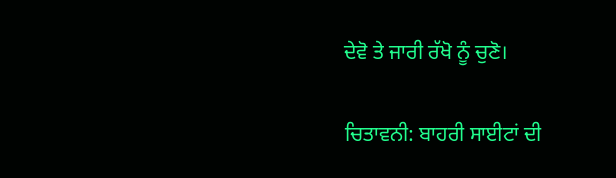ਦੇਵੋ ਤੇ ਜਾਰੀ ਰੱਖੋ ਨੂੰ ਚੁਣੋ।

ਚਿਤਾਵਨੀ: ਬਾਹਰੀ ਸਾਈਟਾਂ ਦੀ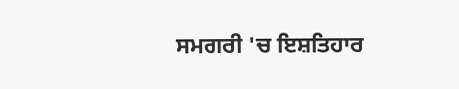ਸਮਗਰੀ 'ਚ ਇਸ਼ਤਿਹਾਰ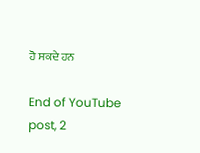ਹੋ ਸਕਦੇ ਹਨ

End of YouTube post, 2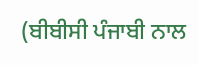(ਬੀਬੀਸੀ ਪੰਜਾਬੀ ਨਾਲ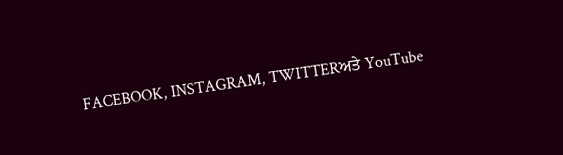FACEBOOK, INSTAGRAM, TWITTERਅਤੇ YouTube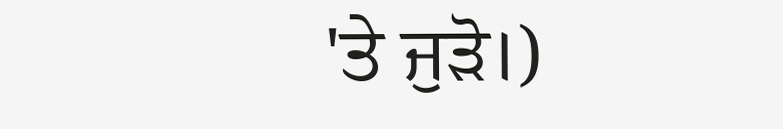'ਤੇ ਜੁੜੋ।)